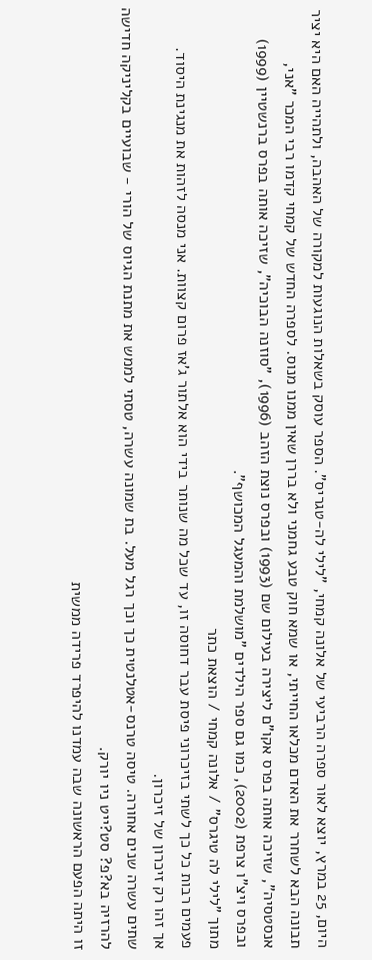היום, 25 במרץ, יוצא לאור ספרה הרביעי של אלונה קמחי, "לילי לה-טגריס". הספר עוסק בשאלות הנוגעות למקורה של האהבה, ולתהייה האם היא יציר תבונה הבא לשחרר את האדם מכלאו החייתי, או שמא חוק טבע גחמני ולא בררן שאין ממנו מנוס. לספרה החדש של קמחי קדמו רבי המכר "אני, אנסטסיה", שזיכה אותה בפרס אקו"ם ליצירה בעילום שם (1993) ובפרס נוצת הזהב (1996), "סוזנה הבוכיה", שזיכה אותה בפרס ברנשטיין (1999) ובפרס ויצ"ו צרפת (2002), כמו גם ספר הילדים "מושלמת והמעגל המכושף".
מתוך "לילי לה טיגרס" / אלונה קמחי / הוצאת כתר
פעמים רבות כל כך לשתי בזיכרוני פיסת עבר דחוסה זו, עד שכל מה שנותר בידי הוא אלתור ג'אז פרום קצוות. אני מנסה לזהות את מנגינת היסוד.
אך זהו רק זיכרון של זיכרון.
שתים עשרה שנים אחורה. טיסה טרנס-אטלנטית כך וכך רגל מעל. בת שמונה עשרה, טסתי לממש את מתנת הגיוס של הורי - שבועיים בקליניקה חדישה להרזיה בא?פ? סט?ייט ניו יורק.
זו היתה הפעם הראשונה שבה עמדנו להיפרד פרידה ממשית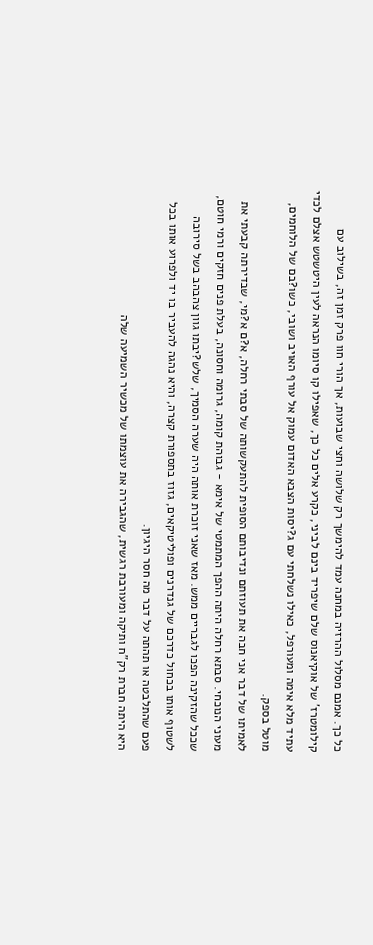כל כך. אמנם מסלול ההרזיה במחנה עמד להימשך רק שלושה וחצי שבועות, אך הורי חוו פרק זמן זה, בשילוב עם קילומטרז' של אוקיאנוס שלם שיפריד בינם לביני, כקרע אלים כל כך, שאפילו קו סיומו הנראה לעין היטשטש אצלם לכדי עתיד מלא אימה ומעורפל, כאילו נשלחתי עם ג?יסות הצבא האדום עמוק אל עורף האויב ושובי, כשו?בם של הלוחמים, מוטל בספק.
לאמיתו של דבר אני חבה את תעוזתם ונדיבותם הסופית להתעקשותה של סבתי רחלה, א?ם א?מי, שבדירתה קבעתי את מעוני הנוכחי. סבתא רחלה היתה ההפך המתמטי של אימא - גבוהת קומה, גרומה וחסונה, בעלת פנים חזקים ורמי חוטם, שככל שהזקינה הפכו לגבריים ממש. מאז שאני זוכרת אותה היה שערה הסמיך, שלש?יבתו גוון צהבהב בשל סירובה לשטוף אותו בכחול כדרכם של גנדרנים ופוליטיקאים, גזוז בתספורת קצרה, והיא נהגה להעביר בו יד ולפרוע אותו בכל פעם שהתלבטה או תהתה על דבר מה חסר היגיון.
היא היתה חברת רק"ח ותיקה ומעורבת רגשית, שהגבירה את עוצמתו של מכשיר השמיעה שלה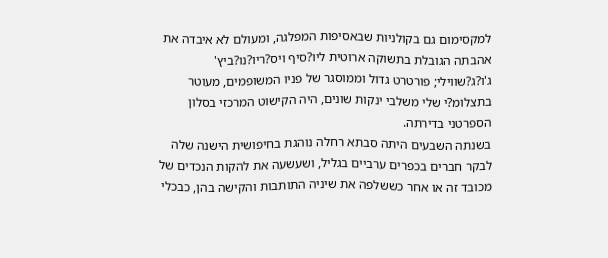למקסימום גם בקולניות שבאסיפות המפלגה, ומעולם לא איבדה את אהבתה הגובלת בתשוקה ארוטית ליו?סיף ויס?ריו?נו?ביץ' ג'ו?ג?שווילי; פורטרט גדול וממוסגר של פניו המשופמים, מעוטר בתצלומ?י שלי משלבי ינקות שונים, היה הקישוט המרכזי בסלון הספרטני בדירתה.
בשנתה השבעים היתה סבתא רחלה נוהגת בחיפושית הישנה שלה לבקר חברים בכפרים ערביים בגליל, ושעשעה את להקות הנכדים של מכובד זה או אחר כששלפה את שיניה התותבות והקישה בהן, כבכלי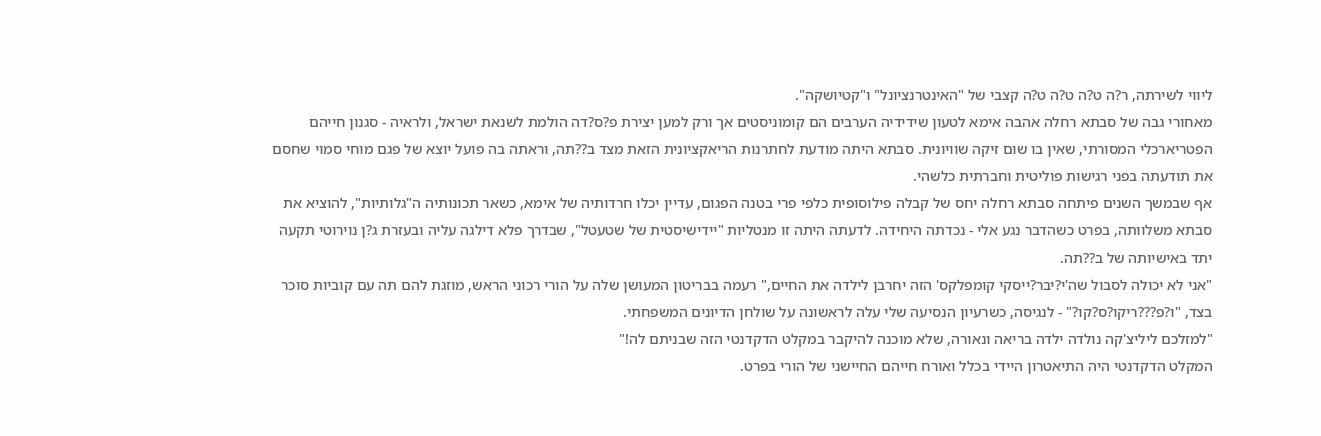ליווי לשירתה, ר?ה ט?ה ט?ה ט?ה קצבי של "האינטרנציונל" ו"קטיושקה".
מאחורי גבה של סבתא רחלה אהבה אימא לטעון שידידיה הערבים הם קומוניסטים אך ורק למען יצירת פ?ס?דה הולמת לשנאת ישראל, ולראיה - סגנון חייהם הפטריארכלי המסורתי, שאין בו שום זיקה שוויונית. סבתא היתה מודעת לחתרנות הריאקציונית הזאת מצד ב??תה, וראתה בה פועל יוצא של פגם מוחי סמוי שחסם את תודעתה בפני רגישות פוליטית וחברתית כלשהי.
אף שבמשך השנים פיתחה סבתא רחלה יחס של קבלה פילוסופית כלפי פרי בטנה הפגום, עדיין יכלו חרדותיה של אימא, כשאר תכונותיה ה"גלותיות", להוציא את סבתא משלוותה, בפרט כשהדבר נגע אלי - נכדתה היחידה. לדעתה היתה זו מנטליות "יידישיסטית של שטעטל", שבדרך פלא דילגה עליה ובעזרת ג?ן נוירוטי תקעה יתד באישיותה של ב??תה.
"אני לא יכולה לסבול שה'י?יבר?ייסקי קומפלקס' הזה יחרבן לילדה את החיים," רעמה בבריטון המעושן שלה על הורי רכוני הראש, מוזגת להם תה עם קוביות סוכר בצד, "ו?פ???ריקו?ס?קו?" - לנגיסה, כשרעיון הנסיעה שלי עלה לראשונה על שולחן הדיונים המשפחתי.
"למזלכם ליליצ'קה נולדה ילדה בריאה ונאורה, שלא מוכנה להיקבר במקלט הדקדנטי הזה שבניתם לה!"
המקלט הדקדנטי היה התיאטרון היידי בכלל ואורח חייהם החיישני של הורי בפרט.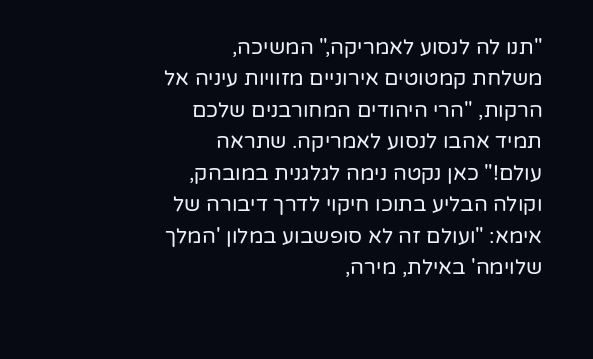"תנו לה לנסוע לאמריקה," המשיכה, משלחת קמטוטים אירוניים מזוויות עיניה אל הרקות, "הרי היהודים המחורבנים שלכם תמיד אהבו לנסוע לאמריקה. שתראה עולם!" כאן נקטה נימה לגלגנית במובהק, וקולה הבליע בתוכו חיקוי לדרך דיבורה של אימא: "ועולם זה לא סופשבוע במלון 'המלך שלוימה' באילת, מירה,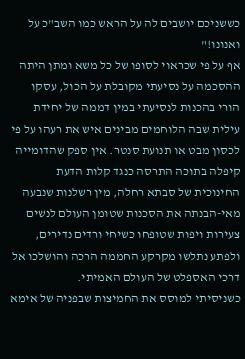כששניכם יושבים לה על הראש כמו השב"כ על ואנונו!"
אף על פי שכראוי לסופו של כל משא ומתן היתה ההסכמה על נסיעתי מקובלת על הכול, עסקו הורי בהכנות לנסיעתי במין דממה של יחידת עילית שבה הלוחמים מבינים איש את רעהו על פי לכסון מבט או תנועת סנטר. אין ספק שהדומייה קיפלה בתוכה התרסה כנגד קלות הדעת החינוכית של סבתא רחלה, מין רשלנות שנבעה מאי-הבנתה את הסכנות שטומן העולם לנשים צעירות ויפות שטופחו כשיחי ורדים נדירים, ולפתע נתלשו מקרקע החממה הרכה והושלכו אל דרכי האספלט של העולם האמיתי.
כשניסיתי למוסס את החמיצות שבפניה של אימא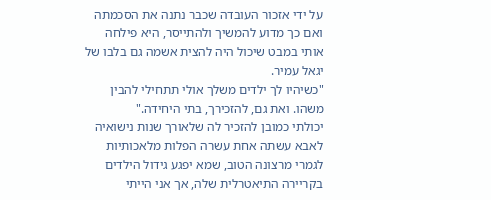על ידי אזכור העובדה שכבר נתנה את הסכמתה ואם כך מדוע להמשיך ולהתייסר, היא פילחה אותי במבט שיכול היה להצית אשמה גם בלבו של יגאל עמיר.
"כשיהיו לך ילדים משלך אולי תתחילי להבין משהו. ואת גם, להזכירך, בתי היחידה."
יכולתי כמובן להזכיר לה שלאורך שנות נישואיה לאבא עשתה אחת עשרה הפלות מלאכותיות לגמרי מרצונה הטוב, שמא יפגע גידול הילדים בקריירה התיאטרלית שלה, אך אני הייתי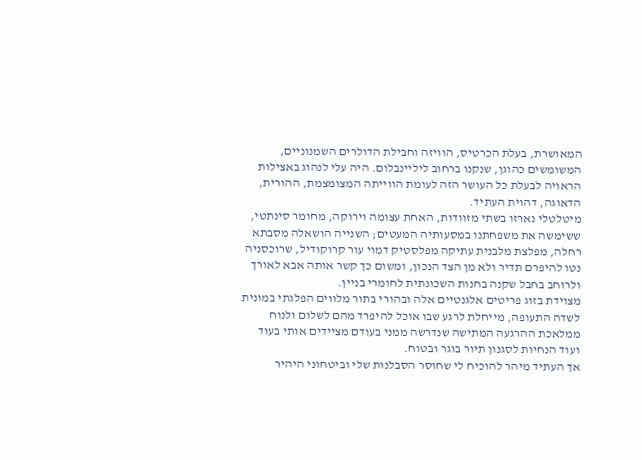המאושרת, בעלת הכרטיס, הוויזה וחבילת הדולרים השמנוניים, המשומשים כהוגן, שנקנו ברחוב ליליינבלום. היה עלי לנהוג באצילות הראויה לבעלת כל העושר הזה לעומת הווייתה המצומצמת, ההורית, הדאוגה, דהוית העתיד.
מיטלטלי נארזו בשתי מזוודות, האחת עצומה וירוקה, מחומר סינתטי, ששימשה את משפחתנו במסעותיה המעטים; השנייה הושאלה מסבתא רחלה, מפלצת מלבנית עתיקה מפלסטיק דמוי עור קרוקודיל, שרוכסניה נטו להיפרם תדיר ולא מן הצד הנכון, ומשום כך קשר אותה אבא לאורך ולרוחב בחבל שקנה בחנות השכונתית לחומרי בניין.
מצוידת בזוג פריטים אלגנטיים אלה ובהורי בתור מלווים הפלגתי במונית לשדה התעופה, מייחלת לרגע שבו אוכל להיפרד מהם לשלום ולנוח ממלאכת ההרגעה המתישה שנדרשה ממני בעודם מציידים אותי בעוד ועוד הנחיות לסגנון תיור בוגר ובטוח.
אך העתיד מיהר להוכיח לי שחוסר הסבלנות שלי וביטחוני היהיר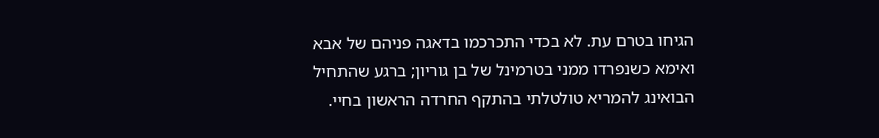הגיחו בטרם עת. לא בכדי התכרכמו בדאגה פניהם של אבא ואימא כשנפרדו ממני בטרמינל של בן גוריון; ברגע שהתחיל הבואינג להמריא טולטלתי בהתקף החרדה הראשון בחיי.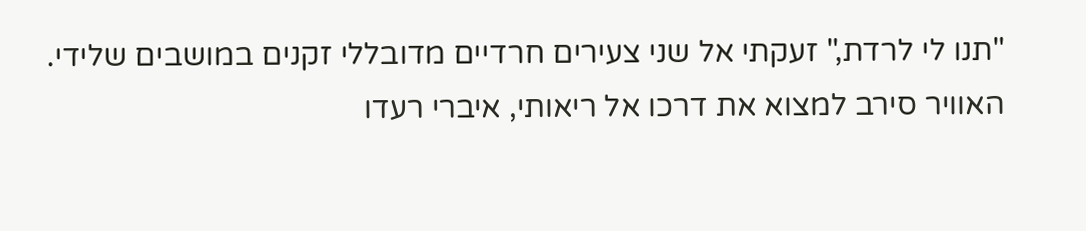"תנו לי לרדת," זעקתי אל שני צעירים חרדיים מדובללי זקנים במושבים שלידי. האוויר סירב למצוא את דרכו אל ריאותי, איברי רעדו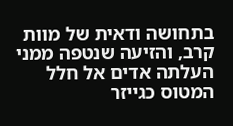בתחושה ודאית של מוות קרב, והזיעה שנטפה ממני העלתה אדים אל חלל המטוס כגייזר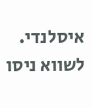איסלנדי.
לשווא ניסו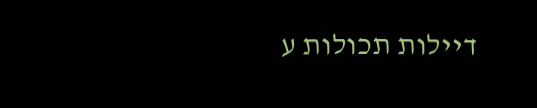דיילות תכולות ע